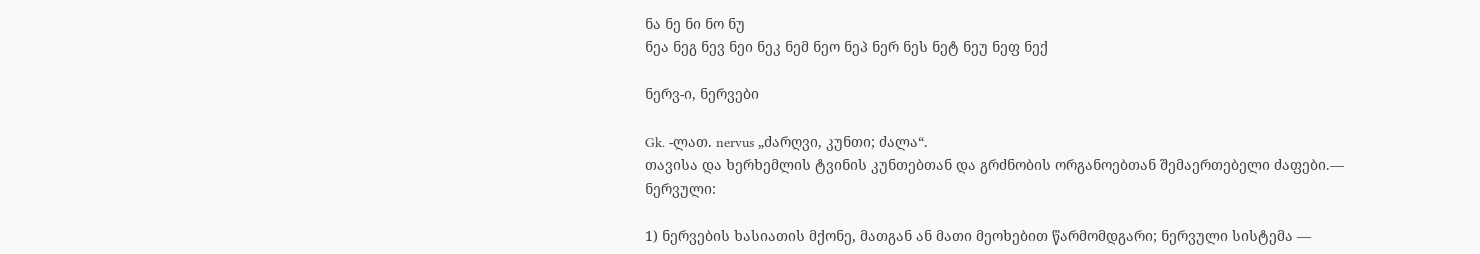ნა ნე ნი ნო ნუ
ნეა ნეგ ნევ ნეი ნეკ ნემ ნეო ნეპ ნერ ნეს ნეტ ნეუ ნეფ ნექ

ნერვ-ი, ნერვები

Gk. -ლათ. nervus „ძარღვი, კუნთი; ძალა“.
თავისა და ხერხემლის ტვინის კუნთებთან და გრძნობის ორგანოებთან შემაერთებელი ძაფები.— ნერვული:

1) ნერვების ხასიათის მქონე, მათგან ან მათი მეოხებით წარმომდგარი; ნერვული სისტემა —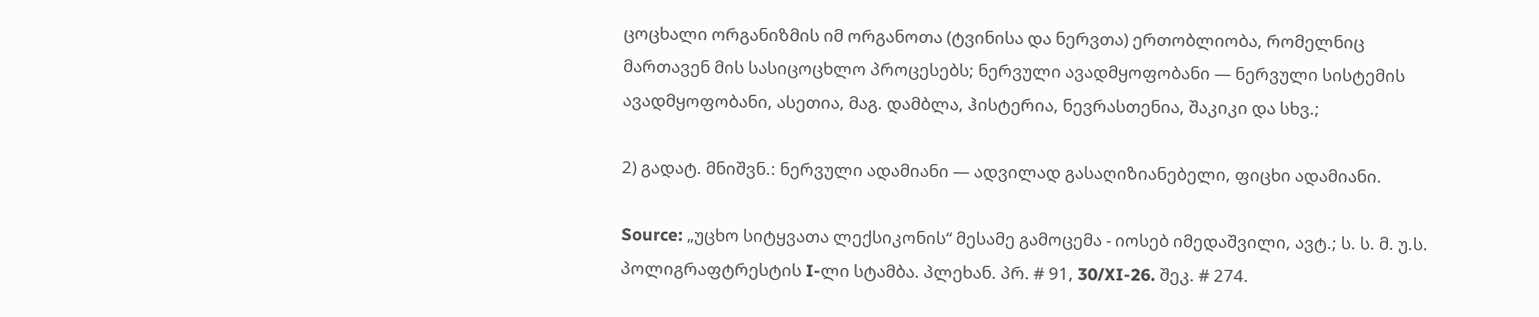ცოცხალი ორგანიზმის იმ ორგანოთა (ტვინისა და ნერვთა) ერთობლიობა, რომელნიც მართავენ მის სასიცოცხლო პროცესებს; ნერვული ავადმყოფობანი — ნერვული სისტემის ავადმყოფობანი, ასეთია, მაგ. დამბლა, ჰისტერია, ნევრასთენია, შაკიკი და სხვ.;

2) გადატ. მნიშვნ.: ნერვული ადამიანი — ადვილად გასაღიზიანებელი, ფიცხი ადამიანი.

Source: „უცხო სიტყვათა ლექსიკონის“ მესამე გამოცემა - იოსებ იმედაშვილი, ავტ.; ს. ს. მ. უ.ს. პოლიგრაფტრესტის I-ლი სტამბა. პლეხან. პრ. # 91, 30/XI-26. შეკ. # 274.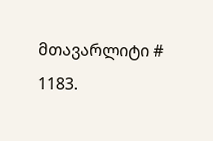მთავარლიტი # 1183.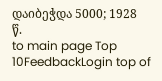დაიბეჭდა 5000; 1928 წ.
to main page Top 10FeedbackLogin top of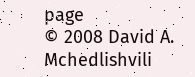page
© 2008 David A. Mchedlishvili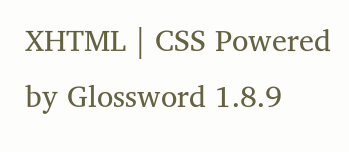XHTML | CSS Powered by Glossword 1.8.9